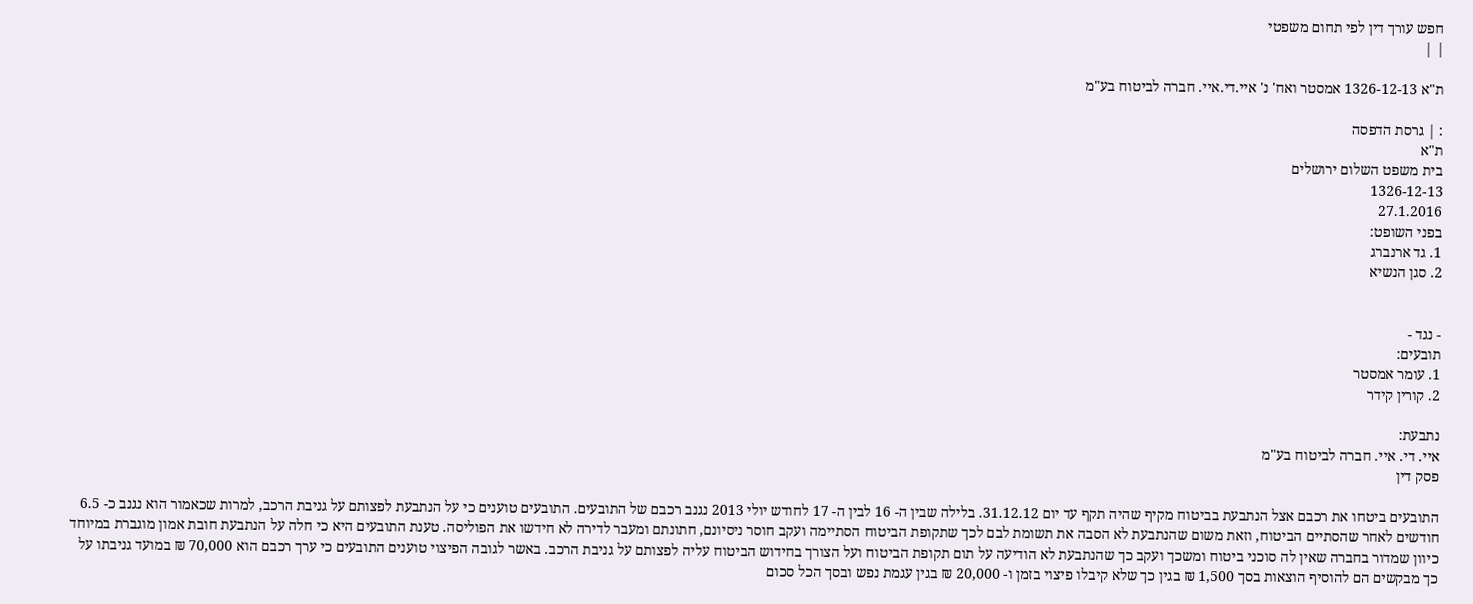חפש עורך דין לפי תחום משפטי
| |

ת"א 1326-12-13 אמסטר ואח' נ' איי.די.איי. חברה לביטוח בע"מ

: | גרסת הדפסה
ת"א
בית משפט השלום ירושלים
1326-12-13
27.1.2016
בפני השופט:
1. גד ארנברג
2. סגן הנשיא


- נגד -
תובעים:
1. עומר אמסטר
2. קורין קידר

נתבעת:
איי. די. איי. חברה לביטוח בע"מ
פסק דין

התובעים ביטחו את רכבם אצל הנתבעת בביטוח מקיף שהיה תקף עד יום 31.12.12. בלילה שבין ה- 16 לבין ה- 17 לחודש יולי 2013 נגנב רכבם של התובעים. התובעים טוענים כי על הנתבעת לפצותם על גניבת הרכב, למרות שכאמור הוא נגנב כ- 6.5 חודשים לאחר שהסתיים הביטוח, וזאת משום שהנתבעת לא הסבה את תשומת לבם לכך שתקופת הביטוח הסתיימה ועקב חוסר ניסיונם, חתונתם ומעבר לדירה לא חידשו את הפוליסה. טענת התובעים היא כי חלה על הנתבעת חובת אמון מוגברת במיוחד כיוון שמדור בחברה שאין לה סוכני ביטוח ומשכך ועקב כך שהנתבעת לא הודיעה על תום תקופת הביטוח ועל הצורך בחידוש הביטוח עליה לפצותם על גניבת הרכב. באשר לגובה הפיצוי טוענים התובעים כי ערך רכבם הוא 70,000 ₪ במועד גניבתו על כך מבקשים הם להוסיף הוצאות בסך 1,500 ₪ בגין כך שלא קיבלו פיצוי בזמן ו- 20,000 ₪ בגין עגמת נפש ובסך הכל סכום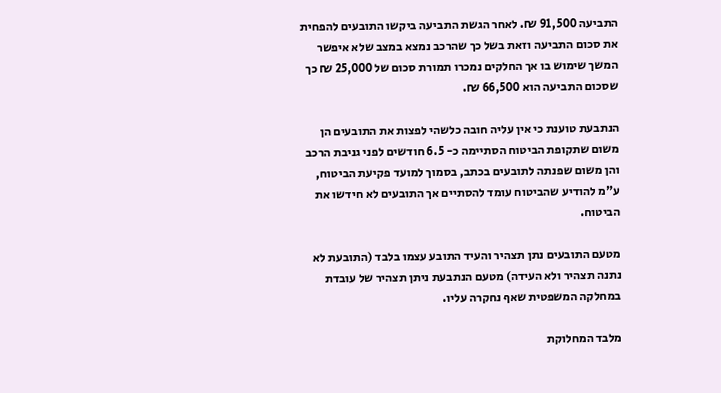התביעה 91,500 ₪. לאחר הגשת התביעה ביקשו התובעים להפחית את סכום התביעה וזאת בשל כך שהרכב נמצא במצב שלא איפשר המשך שימוש בו אך החלקים נמכרו תמורת סכום של 25,000 ₪ כך שסכום התביעה הוא 66,500 ₪.

הנתבעת טוענת כי אין עליה חובה כלשהי לפצות את התובעים הן משום שתקופת הביטוח הסתיימה כ- 6.5 חודשים לפני גניבת הרכב והן משום שפנתה לתובעים בכתב, בסמוך למועד פקיעת הביטוח, ע"מ להודיע שהביטוח עומד להסתיים אך התובעים לא חידשו את הביטוח.

מטעם התובעים נתן תצהיר והעיד התובע עצמו בלבד (התובעת לא נתנה תצהיר ולא העידה) מטעם הנתבעת ניתן תצהיר של עובדת במחלקה המשפטית שאף נחקרה עליו.

מלבד המחלוקת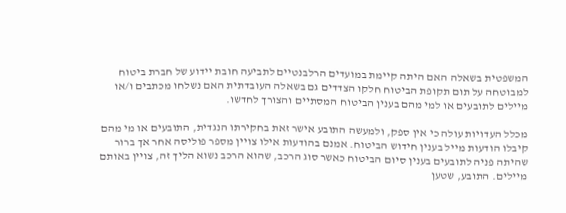המשפטית בשאלה האם היתה קיימת במועדים הרלבנטיים לתביעה חובת יידוע של חברת ביטוח למבוטחה על תום תקופת הביטוח חלקו הצדדים גם בשאלה העובדתית האם נשלחו מכתבים ו/או מיילים לתובעים או למי מהם בענין הביטוח המסתיים והצורך לחדשו.

מכלל העדויות עולה כי אין ספק, ולמעשה התובע אישר זאת בחקירתו הנגדית, התובעים או מי מהם קיבלו הודעות מייל בענין חידוש הביטוח. אמנם בהודעות אילו צויין מספר פוליסה אחר אך ברור שהיתה פניה לתובעים בענין סיום הביטוח כאשר סוג הרכב, שהוא הרכב נשוא הליך זה, צויין באותם מיילים. התובע, שטען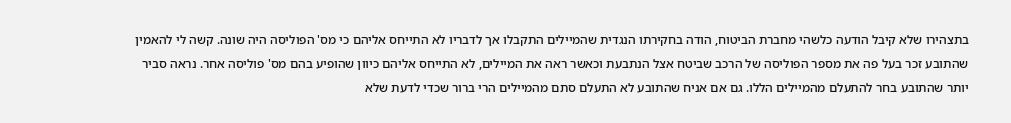בתצהירו שלא קיבל הודעה כלשהי מחברת הביטוח, הודה בחקירתו הנגדית שהמיילים התקבלו אך לדבריו לא התייחס אליהם כי מס' הפוליסה היה שונה. קשה לי להאמין שהתובע זכר בעל פה את מספר הפוליסה של הרכב שביטח אצל הנתבעת וכאשר ראה את המיילים, לא התייחס אליהם כיוון שהופיע בהם מס' פוליסה אחר. נראה סביר יותר שהתובע בחר להתעלם מהמיילים הללו. גם אם אניח שהתובע לא התעלם סתם מהמיילים הרי ברור שכדי לדעת שלא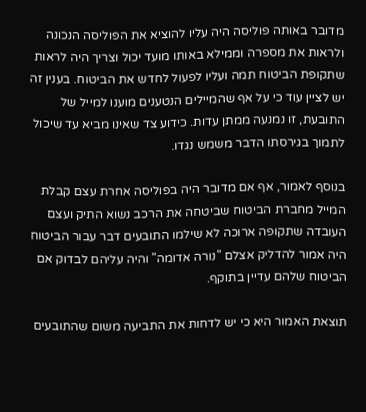מדובר באותה פוליסה היה עליו להוציא את הפוליסה הנכונה ולראות את מספרה וממילא באותו מועד יכול וצריך היה לראות שתקופת הביטוח תמה ועליו לפעול לחדש את הביטוח. בענין זה יש לציין עוד כי על אף שהמיילים הנטענים מוענו למייל של התובעת, זו נמנעה ממתן עדות. כידוע צד שאינו מביא עד שיכול לתמוך בגירסתו הדבר משמש נגדו.

בנוסף לאמור, אף אם מדובר היה בפוליסה אחרת עצם קבלת המייל מחברת הביטוח שביטחה את הרכב נשוא התיק ועצם העובדה שתקופה ארוכה לא שילמו התובעים דבר עבור הביטוח היה אמור להדליק אצלם "נורה אדומה" והיה עליהם לבדוק אם הביטוח שלהם עדיין בתוקף.

תוצאת האמור היא כי יש לדחות את התביעה משום שהתובעים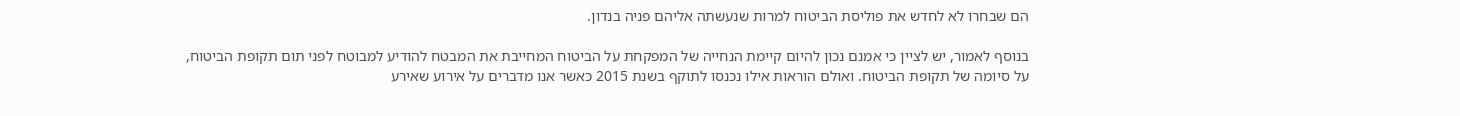הם שבחרו לא לחדש את פוליסת הביטוח למרות שנעשתה אליהם פניה בנדון.

בנוסף לאמור, יש לציין כי אמנם נכון להיום קיימת הנחייה של המפקחת על הביטוח המחייבת את המבטח להודיע למבוטח לפני תום תקופת הביטוח, על סיומה של תקופת הביטוח. ואולם הוראות אילו נכנסו לתוקף בשנת 2015 כאשר אנו מדברים על אירוע שאירע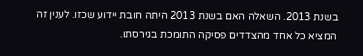בשנת 2013. השאלה האם בשנת 2013 היתה חובת יידוע שכזו. לענין זה המציא כל אחד מהצדדים פסיקה התומכת בגירסתו.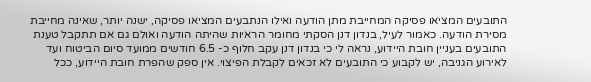התובעים המציאו פסיקה המחייבת מתן הודעה ואילו הנתבעים המציאו פסיקה, ישנה יותר, שאינה מחייבת מסירת הודעה. כאמור לעיל, בנדון דנן הסקתי מחומר הראיות שהיתה הודעה ואולם גם אם תתקבל טענת התובעים בעניין חובת היידוע, נראה לי כי בנדון דנן עקב חלוף כ- 6.5 חודשים ממועד סיום הביטוח ועד לאירוע הגניבה, יש לקבוע כי התובעים לא זכאים לקבלת הפיצוי. אין ספק שהפרת חובת היידוע, ככל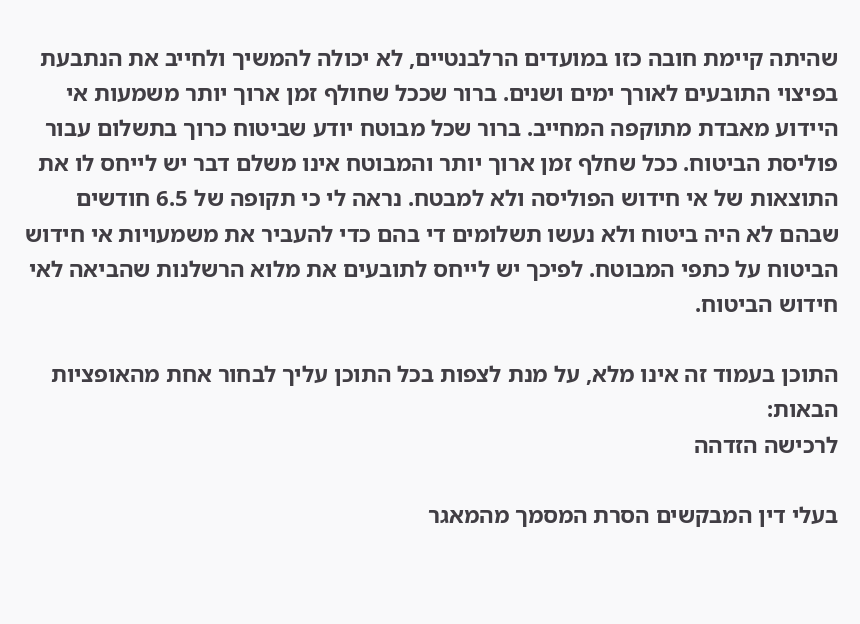שהיתה קיימת חובה כזו במועדים הרלבנטיים, לא יכולה להמשיך ולחייב את הנתבעת בפיצוי התובעים לאורך ימים ושנים. ברור שככל שחולף זמן ארוך יותר משמעות אי היידוע מאבדת מתוקפה המחייב. ברור שכל מבוטח יודע שביטוח כרוך בתשלום עבור פוליסת הביטוח. ככל שחלף זמן ארוך יותר והמבוטח אינו משלם דבר יש לייחס לו את התוצאות של אי חידוש הפוליסה ולא למבטח. נראה לי כי תקופה של 6.5 חודשים שבהם לא היה ביטוח ולא נעשו תשלומים די בהם כדי להעביר את משמעויות אי חידוש הביטוח על כתפי המבוטח. לפיכך יש לייחס לתובעים את מלוא הרשלנות שהביאה לאי חידוש הביטוח.

התוכן בעמוד זה אינו מלא, על מנת לצפות בכל התוכן עליך לבחור אחת מהאופציות הבאות:
לרכישה הזדהה

בעלי דין המבקשים הסרת המסמך מהמאגר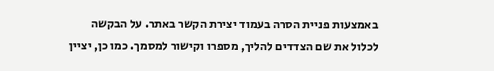באמצעות פניית הסרה בעמוד יצירת הקשר באתר. על הבקשה לכלול את שם הצדדים להליך, מספרו וקישור למסמך. כמו כן, יציין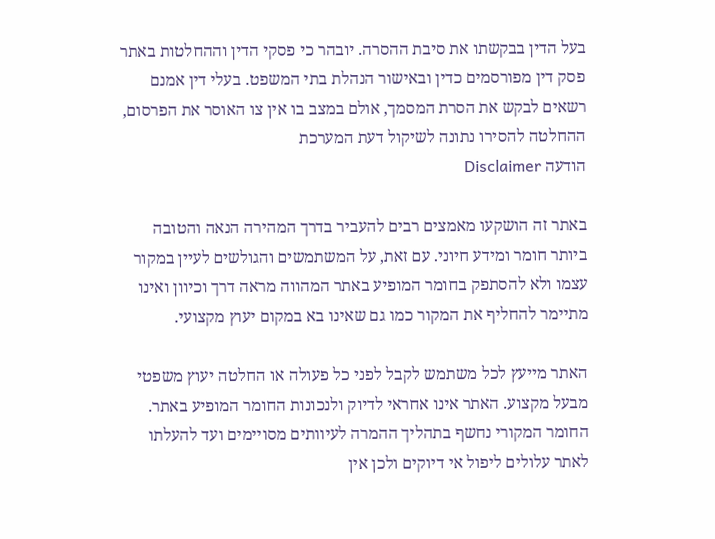בעל הדין בבקשתו את סיבת ההסרה. יובהר כי פסקי הדין וההחלטות באתר פסק דין מפורסמים כדין ובאישור הנהלת בתי המשפט. בעלי דין אמנם רשאים לבקש את הסרת המסמך, אולם במצב בו אין צו האוסר את הפרסום, ההחלטה להסירו נתונה לשיקול דעת המערכת
הודעה Disclaimer

באתר זה הושקעו מאמצים רבים להעביר בדרך המהירה הנאה והטובה ביותר חומר ומידע חיוני. עם זאת, על המשתמשים והגולשים לעיין במקור עצמו ולא להסתפק בחומר המופיע באתר המהווה מראה דרך וכיוון ואינו מתיימר להחליף את המקור כמו גם שאינו בא במקום יעוץ מקצועי.

האתר מייעץ לכל משתמש לקבל לפני כל פעולה או החלטה יעוץ משפטי מבעל מקצוע. האתר אינו אחראי לדיוק ולנכונות החומר המופיע באתר. החומר המקורי נחשף בתהליך ההמרה לעיוותים מסויימים ועד להעלתו לאתר עלולים ליפול אי דיוקים ולכן אין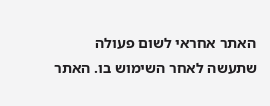האתר אחראי לשום פעולה שתעשה לאחר השימוש בו. האתר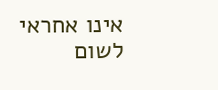אינו אחראי לשום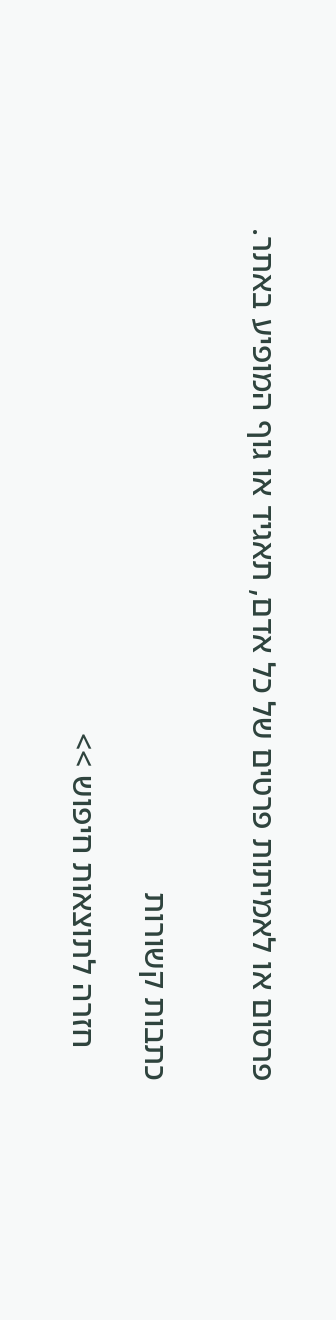פרסום או לאמיתות פרטים של כל אדם, תאגיד או גוף המופיע באתר.


כתבות קשורות

    חזרה לתוצאות חיפוש >>